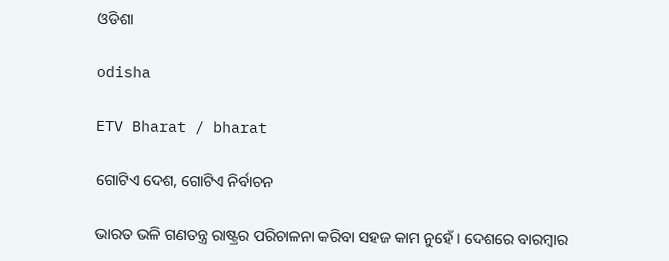ଓଡିଶା

odisha

ETV Bharat / bharat

ଗୋଟିଏ ଦେଶ, ଗୋଟିଏ ନିର୍ବାଚନ

ଭାରତ ଭଳି ଗଣତନ୍ତ୍ର ରାଷ୍ଟ୍ରର ପରିଚାଳନା କରିବା ସହଜ କାମ ନୁହେଁ । ଦେଶରେ ବାରମ୍ବାର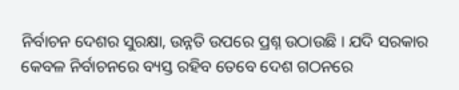ନିର୍ବାଚନ ଦେଶର ସୁରକ୍ଷା, ଉନ୍ନତି ଉପରେ ପ୍ରଶ୍ନ ଉଠାଉଛି । ଯଦି ସରକାର କେବଳ ନିର୍ବାଚନରେ ବ୍ୟସ୍ତ ରହିବ ତେବେ ଦେଶ ଗଠନରେ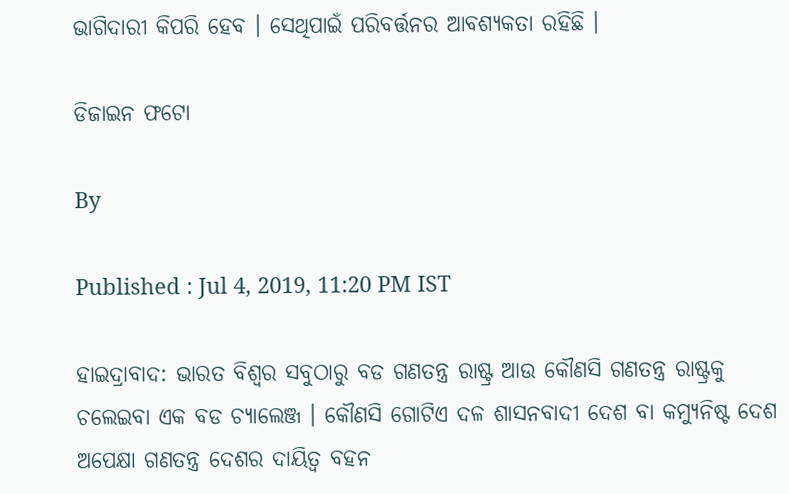ଭାଗିଦାରୀ କିପରି ହେବ । ସେଥିପାଇଁ ପରିବର୍ତ୍ତନର ଆବଶ୍ୟକତା ରହିଛି ।

ଡିଜାଇନ ଫଟୋ

By

Published : Jul 4, 2019, 11:20 PM IST

ହାଇଦ୍ରାବାଦ: ଭାରତ ବିଶ୍ବର ସବୁଠାରୁ ବଡ ଗଣତନ୍ତ୍ର ରାଷ୍ଟ୍ର ଆଉ କୌଣସି ଗଣତନ୍ତ୍ର ରାଷ୍ଟ୍ରକୁ ଚଲେଇବା ଏକ ବଡ ଚ୍ୟାଲେଞ୍ଜ । କୌଣସି ଗୋଟିଏ ଦଳ ଶାସନବାଦୀ ଦେଶ ବା କମ୍ୟୁନିଷ୍ଟ ଦେଶ ଅପେକ୍ଷା ଗଣତନ୍ତ୍ର ଦେଶର ଦାୟିତ୍ବ ବହନ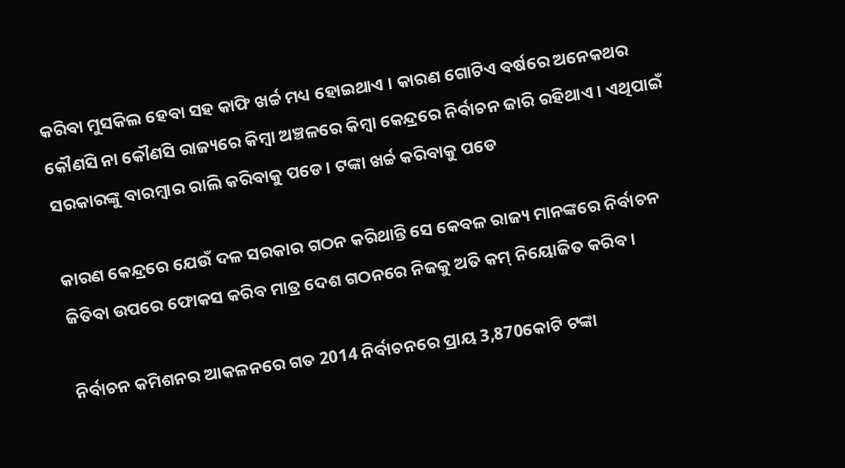କରିବା ମୁସକିଲ ହେବା ସହ କାଫି ଖର୍ଚ୍ଚ ମଧ୍ୟ ହୋଇଥାଏ । କାରଣ ଗୋଟିଏ ବର୍ଷରେ ଅନେକଥର କୌଣସି ନା କୌଣସି ରାଜ୍ୟରେ କିମ୍ବା ଅଞ୍ଚଳରେ କିମ୍ବା କେନ୍ଦ୍ରରେ ନିର୍ବାଚନ ଜାରି ରହିଥାଏ । ଏଥିପାଇଁ ସରକାରଙ୍କୁ ବାରମ୍ବାର ରାଲି କରିବାକୁ ପଡେ । ଟଙ୍କା ଖର୍ଚ୍ଚ କରିବାକୁ ପଡେ

କାରଣ କେନ୍ଦ୍ରରେ ଯେଉଁ ଦଳ ସରକାର ଗଠନ କରିଥାନ୍ତି ସେ କେବଳ ରାଜ୍ୟ ମାନଙ୍କରେ ନିର୍ବାଚନ ଜିତିବା ଉପରେ ଫୋକସ କରିବ ମାତ୍ର ଦେଶ ଗଠନରେ ନିଜକୁ ଅତି କମ୍ ନିୟୋଜିତ କରିବ ।

ନିର୍ବାଚନ କମିଶନର ଆକଳନରେ ଗତ 2014 ନିର୍ବାଚନରେ ପ୍ରାୟ 3,870କୋଟି ଟଙ୍କା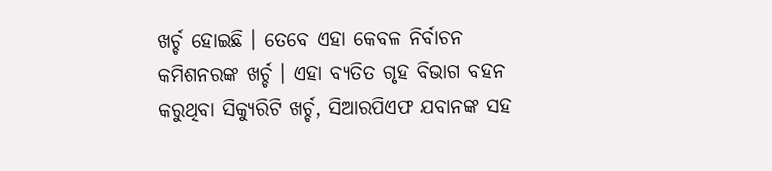ଖର୍ଚ୍ଚ ହୋଇଛି । ତେବେ ଏହା କେବଳ ନିର୍ବାଚନ କମିଶନରଙ୍କ ଖର୍ଚ୍ଚ । ଏହା ବ୍ୟତିତ ଗୃହ ବିଭାଗ ବହନ କରୁଥିବା ସିକ୍ୟୁରିଟି ଖର୍ଚ୍ଚ, ସିଆରପିଏଫ ଯବାନଙ୍କ ସହ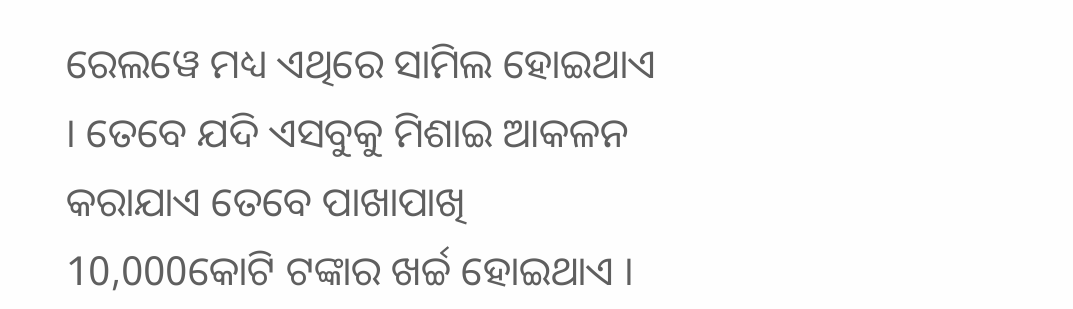ରେଲୱେ ମଧ୍ୟ ଏଥିରେ ସାମିଲ ହୋଇଥାଏ । ତେବେ ଯଦି ଏସବୁକୁ ମିଶାଇ ଆକଳନ କରାଯାଏ ତେବେ ପାଖାପାଖି 10,000କୋଟି ଟଙ୍କାର ଖର୍ଚ୍ଚ ହୋଇଥାଏ ।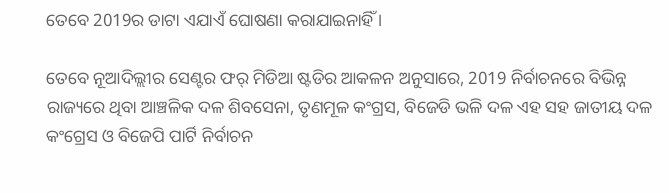ତେବେ 2019ର ଡାଟା ଏଯାଏଁ ଘୋଷଣା କରାଯାଇନାହିଁ ।

ତେବେ ନୂଆଦିଲ୍ଲୀର ସେଣ୍ଟର ଫର୍ ମିଡିଆ ଷ୍ଟଡିର ଆକଳନ ଅନୁସାରେ, 2019 ନିର୍ବାଚନରେ ବିଭିନ୍ନ ରାଜ୍ୟରେ ଥିବା ଆଞ୍ଚଳିକ ଦଳ ଶିବସେନା, ତୃଣମୂଳ କଂଗ୍ରସ, ବିଜେଡି ଭଳି ଦଳ ଏହ ସହ ଜାତୀୟ ଦଳ କଂଗ୍ରେସ ଓ ବିଜେପି ପାର୍ଟି ନିର୍ବାଚନ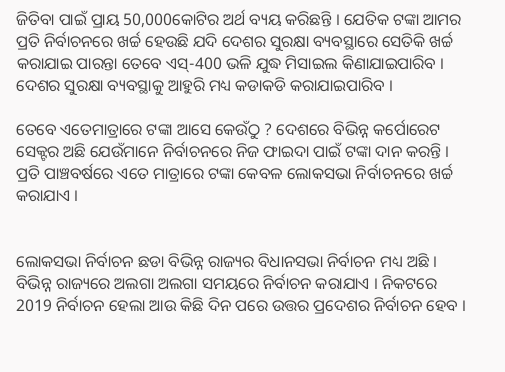ଜିତିବା ପାଇଁ ପ୍ରାୟ 50,000କୋଟିର ଅର୍ଥ ବ୍ୟୟ କରିଛନ୍ତି । ଯେତିକ ଟଙ୍କା ଆମର ପ୍ରତି ନିର୍ବାଚନରେ ଖର୍ଚ୍ଚ ହେଉଛି ଯଦି ଦେଶର ସୁରକ୍ଷା ବ୍ୟବସ୍ଥାରେ ସେତିକି ଖର୍ଚ୍ଚ କରାଯାଇ ପାରନ୍ତା ତେବେ ଏସ୍-400 ଭଳି ଯୁଦ୍ଧ ମିସାଇଲ କିଣାଯାଇପାରିବ । ଦେଶର ସୁରକ୍ଷା ବ୍ୟବସ୍ଥାକୁ ଆହୁରି ମଧ୍ୟ କଡାକଡି କରାଯାଇପାରିବ ।

ତେବେ ଏତେମାତ୍ରାରେ ଟଙ୍କା ଆସେ କେଉଁଠୁ ? ଦେଶରେ ବିଭିନ୍ନ କର୍ପୋରେଟ ସେକ୍ଟର ଅଛି ଯେଉଁମାନେ ନିର୍ବାଚନରେ ନିଜ ଫାଇଦା ପାଇଁ ଟଙ୍କା ଦାନ କରନ୍ତି । ପ୍ରତି ପାଞ୍ଚବର୍ଷରେ ଏତେ ମାତ୍ରାରେ ଟଙ୍କା କେବଳ ଲୋକସଭା ନିର୍ବାଚନରେ ଖର୍ଚ୍ଚ କରାଯାଏ ।


ଲୋକସଭା ନିର୍ବାଚନ ଛଡା ବିଭିନ୍ନ ରାଜ୍ୟର ବିଧାନସଭା ନିର୍ବାଚନ ମଧ୍ୟ ଅଛି । ବିଭିନ୍ନ ରାଜ୍ୟରେ ଅଲଗା ଅଲଗା ସମୟରେ ନିର୍ବାଚନ କରାଯାଏ । ନିକଟରେ 2019 ନିର୍ବାଚନ ହେଲା ଆଉ କିଛି ଦିନ ପରେ ଉତ୍ତର ପ୍ରଦେଶର ନିର୍ବାଚନ ହେବ ।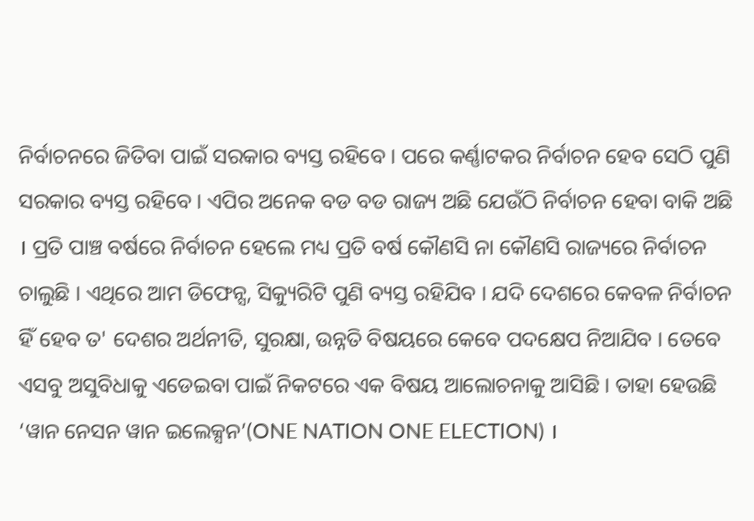ନିର୍ବାଚନରେ ଜିତିବା ପାଇଁ ସରକାର ବ୍ୟସ୍ତ ରହିବେ । ପରେ କର୍ଣ୍ଣାଟକର ନିର୍ବାଚନ ହେବ ସେଠି ପୁଣି ସରକାର ବ୍ୟସ୍ତ ରହିବେ । ଏପିର ଅନେକ ବଡ ବଡ ରାଜ୍ୟ ଅଛି ଯେଉଁଠି ନିର୍ବାଚନ ହେବା ବାକି ଅଛି । ପ୍ରତି ପାଞ୍ଚ ବର୍ଷରେ ନିର୍ବାଚନ ହେଲେ ମଧ୍ୟ ପ୍ରତି ବର୍ଷ କୌଣସି ନା କୌଣସି ରାଜ୍ୟରେ ନିର୍ବାଚନ ଚାଲୁଛି । ଏଥିରେ ଆମ ଡିଫେନ୍ସ, ସିକ୍ୟୁରିଟି ପୁଣି ବ୍ୟସ୍ତ ରହିଯିବ । ଯଦି ଦେଶରେ କେବଳ ନିର୍ବାଚନ ହିଁ ହେବ ତ' ଦେଶର ଅର୍ଥନୀତି, ସୁରକ୍ଷା, ଉନ୍ନତି ବିଷୟରେ କେବେ ପଦକ୍ଷେପ ନିଆଯିବ । ତେବେ ଏସବୁ ଅସୁବିଧାକୁ ଏଡେଇବା ପାଇଁ ନିକଟରେ ଏକ ବିଷୟ ଆଲୋଚନାକୁ ଆସିଛି । ତାହା ହେଉଛି ‘ୱାନ ନେସନ ୱାନ ଇଲେକ୍ସନ’(ONE NATION ONE ELECTION) ।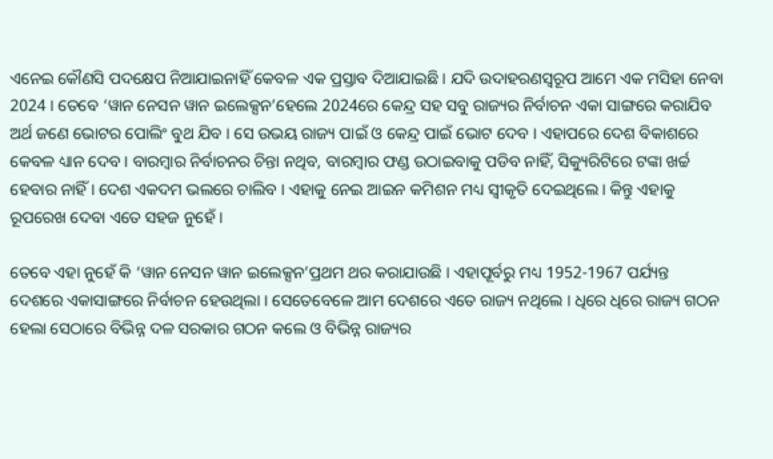ଏନେଇ କୌଣସି ପଦକ୍ଷେପ ନିଆଯାଇନାହିଁ କେବଳ ଏକ ପ୍ରସ୍ତାବ ଦିଆଯାଇଛି । ଯଦି ଉଦାହରଣସ୍ବରୂପ ଆମେ ଏକ ମସିହା ନେବା 2024 । ତେବେ ‘ୱାନ ନେସନ ୱାନ ଇଲେକ୍ସନ’ହେଲେ 2024ରେ କେନ୍ଦ୍ର ସହ ସବୁ ରାଜ୍ୟର ନିର୍ବାଚନ ଏକା ସାଙ୍ଗରେ କରାଯିବ ଅର୍ଥ ଜଣେ ଭୋଟର ପୋଲିଂ ବୁଥ ଯିବ । ସେ ଉଭୟ ରାଜ୍ୟ ପାଇଁ ଓ କେନ୍ଦ୍ର ପାଇଁ ଭୋଟ ଦେବ । ଏହାପରେ ଦେଶ ବିକାଶରେ କେବଳ ଧ୍ୟାନ ଦେବ । ବାରମ୍ବାର ନିର୍ବାଚନର ଚିନ୍ତା ନଥିବ, ବାରମ୍ବାର ଫଣ୍ଡ ଉଠାଇବାକୁ ପଡିବ ନାହିଁ, ସିକ୍ୟୁରିଟିରେ ଟଙ୍କା ଖର୍ଚ୍ଚ ହେବାର ନାହିଁ । ଦେଶ ଏକଦମ ଭଲରେ ଚାଲିବ । ଏହାକୁ ନେଇ ଆଇନ କମିଶନ ମଧ୍ୟ ସ୍ବୀକୃତି ଦେଇଥିଲେ । କିନ୍ତୁ ଏହାକୁ ରୂପରେଖ ଦେବା ଏତେ ସହଜ ନୁହେଁ ।

ତେବେ ଏହା ନୁହେଁ କି ‘ୱାନ ନେସନ ୱାନ ଇଲେକ୍ସନ’ପ୍ରଥମ ଥର କରାଯାଉଛି । ଏହାପୂର୍ବରୁ ମଧ୍ୟ 1952-1967 ପର୍ଯ୍ୟନ୍ତ ଦେଶରେ ଏକାସାଙ୍ଗରେ ନିର୍ବାଚନ ହେଉଥିଲା । ସେତେବେଳେ ଆମ ଦେଶରେ ଏତେ ରାଜ୍ୟ ନଥିଲେ । ଧିରେ ଧିରେ ରାଜ୍ୟ ଗଠନ ହେଲା ସେଠାରେ ବିଭିନ୍ନ ଦଳ ସରକାର ଗଠନ କଲେ ଓ ବିଭିନ୍ନ ରାଜ୍ୟର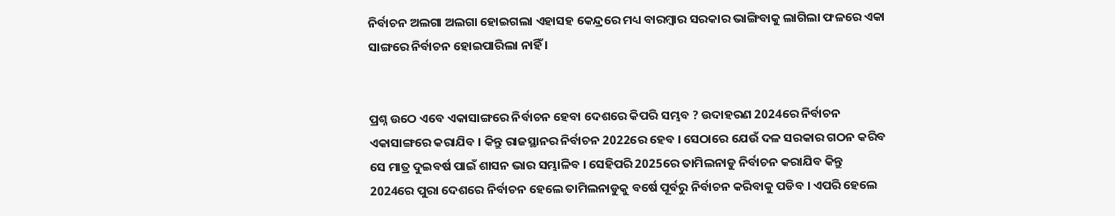ନିର୍ବାଚନ ଅଲଗା ଅଲଗା ହୋଇଗଲା ଏହାସହ କେନ୍ଦ୍ରରେ ମଧ୍ୟ ବାରମ୍ବାର ସରକାର ଭାଙ୍ଗିବାକୁ ଲାଗିଲା ଫଳରେ ଏକା ସାଙ୍ଗରେ ନିର୍ବାଚନ ହୋଇପାରିଲା ନାହିଁ ।


ପ୍ରଶ୍ନ ଉଠେ ଏବେ ଏକାସାଙ୍ଗରେ ନିର୍ବାଚନ ହେବା ଦେଶରେ କିପରି ସମ୍ଭବ ? ଉଦାହରଣ 2024ରେ ନିର୍ବାଚନ ଏକାସାଙ୍ଗରେ କରାଯିବ । କିନ୍ତୁ ରାଜସ୍ଥାନର ନିର୍ବାଚନ 2022ରେ ହେବ । ସେଠାରେ ଯେଉଁ ଦଳ ସରକାର ଗଠନ କରିବ ସେ ମାତ୍ର ଦୁଇବର୍ଷ ପାଇଁ ଶାସନ ଭାର ସମ୍ଭାଳିବ । ସେହିପରି 2025ରେ ତାମିଲନାଡୁ ନିର୍ବାଚନ କରାଯିବ କିନ୍ତୁ 2024ରେ ପୁରା ଦେଶରେ ନିର୍ବାଚନ ହେଲେ ତାମିଲନାଡୁକୁ ବର୍ଷେ ପୂର୍ବରୁ ନିର୍ବାଚନ କରିବାକୁ ପଡିବ । ଏପରି ହେଲେ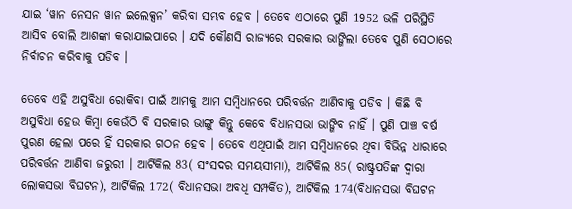ଯାଇ ‘ୱାନ ନେସନ ୱାନ ଇଲେକ୍ସନ’ କରିବା ସମ୍ଭବ ହେବ । ତେବେ ଏଠାରେ ପୁଣି 1952 ଭଳି ପରିସ୍ଥିତି ଆସିବ ବୋଲି ଆଶଙ୍କା କରାଯାଇପାରେ । ଯଦି କୌଣସି ରାଜ୍ୟରେ ସରକାର ଭାଙ୍ଗିଲା ତେବେ ପୁଣି ସେଠାରେ ନିର୍ବାଚନ କରିବାକୁ ପଡିବ ।

ତେବେ ଏହି ଅସୁବିଧା ରୋକିବା ପାଇଁ ଆମକୁ ଆମ ସମ୍ବିଧାନରେ ପରିବର୍ତ୍ତନ ଆଣିବାକୁ ପଡିବ । କିଛି ବି ଅସୁବିଧା ହେଉ କିମ୍ବା କେଉଁଠି ବି ସରକାର ଭାଙ୍ଗୁ କିନ୍ତୁ କେବେ ବିଧାନସଭା ଭାଙ୍ଗିବ ନାହିଁ । ପୁଣି ପାଞ୍ଚ ବର୍ଷ ପୁରଣ ହେଲା ପରେ ହିଁ ସରକାର ଗଠନ ହେବ । ତେବେ ଏଥିପାଇଁ ଆମ ସମ୍ବିଧାନରେ ଥିବା ବିଭିନ୍ନ ଧାରାରେ ପରିବର୍ତ୍ତନ ଆଣିବା ଜରୁରୀ । ଆର୍ଟିକିଲ 83( ସଂସଦର ସମୟସୀମା), ଆର୍ଟିକିଲ 85( ରାଷ୍ଟ୍ରପତିଙ୍କ ଦ୍ବାରା ଲୋକସଭା ବିଘଟନ), ଆର୍ଟିକିଲ 172( ବିଧାନସଭା ଅବଧି ସମ୍ପର୍କିତ), ଆର୍ଟିକିଲ 174(ବିଧାନସଭା ବିଘଟନ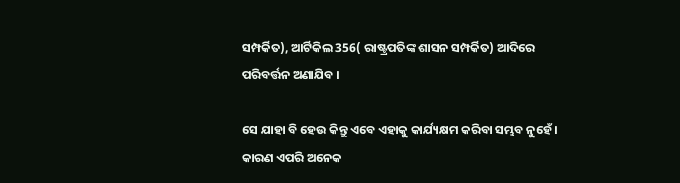ସମ୍ପର୍କିତ), ଆର୍ଟିକିଲ 356( ରାଷ୍ଟ୍ରପତିଙ୍କ ଶାସନ ସମ୍ପର୍କିତ) ଆଦିରେ ପରିବର୍ତ୍ତନ ଅଣାଯିବ ।

ସେ ଯାହା ବି ହେଉ କିନ୍ତୁ ଏବେ ଏହାକୁ କାର୍ଯ୍ୟକ୍ଷମ କରିବା ସମ୍ଭବ ନୁହେଁ । କାରଣ ଏପରି ଅନେକ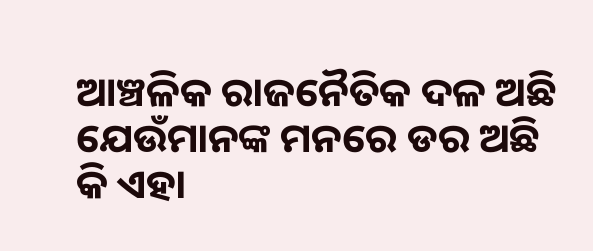ଆଞ୍ଚଳିକ ରାଜନୈତିକ ଦଳ ଅଛି ଯେଉଁମାନଙ୍କ ମନରେ ଡର ଅଛି କି ଏହା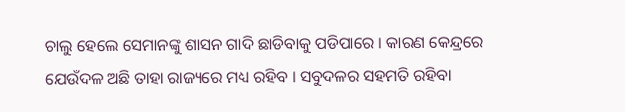ଚାଲୁ ହେଲେ ସେମାନଙ୍କୁ ଶାସନ ଗାଦି ଛାଡିବାକୁ ପଡିପାରେ । କାରଣ କେନ୍ଦ୍ରରେ ଯେଉଁଦଳ ଅଛି ତାହା ରାଜ୍ୟରେ ମଧ୍ୟ ରହିବ । ସବୁଦଳର ସହମତି ରହିବା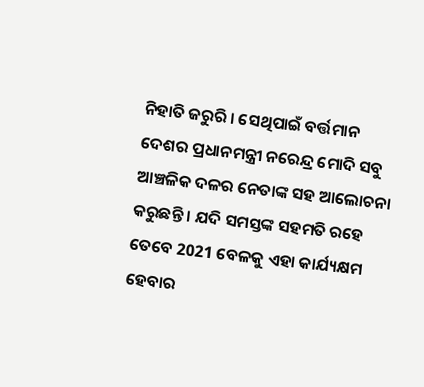ନିହାତି ଜରୁରି । ସେଥିପାଇଁ ବର୍ତ୍ତମାନ ଦେଶର ପ୍ରଧାନମନ୍ତ୍ରୀ ନରେନ୍ଦ୍ର ମୋଦି ସବୁ ଆଞ୍ଚଳିକ ଦଳର ନେତାଙ୍କ ସହ ଆଲୋଚନା କରୁଛନ୍ତି । ଯଦି ସମସ୍ତଙ୍କ ସହମତି ରହେ ତେବେ 2021 ବେଳକୁ ଏହା କାର୍ଯ୍ୟକ୍ଷମ ହେବାର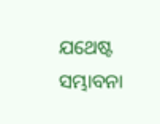ଯଥେଷ୍ଟ ସମ୍ଭାବନା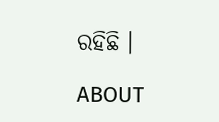ରହିଛି ।

ABOUT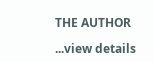THE AUTHOR

...view details